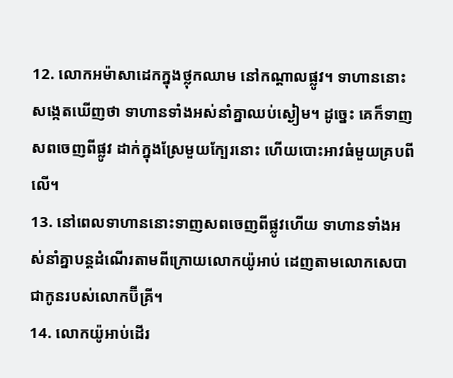12. លោកអម៉ាសាដេកក្នុងថ្លុកឈាម នៅកណ្ដាលផ្លូវ។ ទាហាននោះសង្កេតឃើញថា ទាហានទាំងអស់នាំគ្នាឈប់ស្ងៀម។ ដូច្នេះ គេក៏ទាញសពចេញពីផ្លូវ ដាក់ក្នុងស្រែមួយក្បែរនោះ ហើយបោះអាវធំមួយគ្របពីលើ។
13. នៅពេលទាហាននោះទាញសពចេញពីផ្លូវហើយ ទាហានទាំងអស់នាំគ្នាបន្តដំណើរតាមពីក្រោយលោកយ៉ូអាប់ ដេញតាមលោកសេបា ជាកូនរបស់លោកប៊ីគ្រី។
14. លោកយ៉ូអាប់ដើរ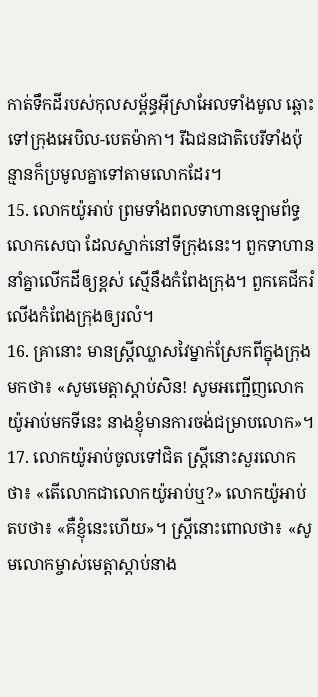កាត់ទឹកដីរបស់កុលសម្ព័ន្ធអ៊ីស្រាអែលទាំងមូល ឆ្ពោះទៅក្រុងអេបិល-បេតម៉ាកា។ រីឯជនជាតិបេរីទាំងប៉ុន្មានក៏ប្រមូលគ្នាទៅតាមលោកដែរ។
15. លោកយ៉ូអាប់ ព្រមទាំងពលទាហានឡោមព័ទ្ធលោកសេបា ដែលស្នាក់នៅទីក្រុងនេះ។ ពួកទាហាននាំគ្នាលើកដីឲ្យខ្ពស់ ស្មើនឹងកំពែងក្រុង។ ពួកគេជីករំលើងកំពែងក្រុងឲ្យរលំ។
16. គ្រានោះ មានស្ត្រីឈ្លាសវៃម្នាក់ស្រែកពីក្នុងក្រុងមកថា៖ «សូមមេត្តាស្ដាប់សិន! សូមអញ្ជើញលោកយ៉ូអាប់មកទីនេះ នាងខ្ញុំមានការចង់ជម្រាបលោក»។
17. លោកយ៉ូអាប់ចូលទៅជិត ស្ត្រីនោះសួរលោកថា៖ «តើលោកជាលោកយ៉ូអាប់ឬ?» លោកយ៉ូអាប់តបថា៖ «គឺខ្ញុំនេះហើយ»។ ស្ត្រីនោះពោលថា៖ «សូមលោកម្ចាស់មេត្តាស្ដាប់នាង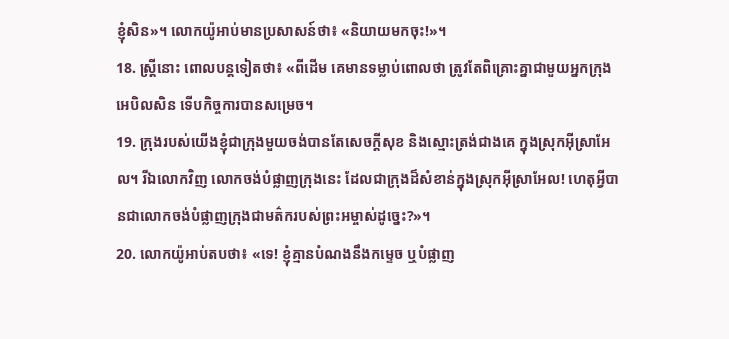ខ្ញុំសិន»។ លោកយ៉ូអាប់មានប្រសាសន៍ថា៖ «និយាយមកចុះ!»។
18. ស្ត្រីនោះ ពោលបន្តទៀតថា៖ «ពីដើម គេមានទម្លាប់ពោលថា ត្រូវតែពិគ្រោះគ្នាជាមួយអ្នកក្រុងអេបិលសិន ទើបកិច្ចការបានសម្រេច។
19. ក្រុងរបស់យើងខ្ញុំជាក្រុងមួយចង់បានតែសេចក្ដីសុខ និងស្មោះត្រង់ជាងគេ ក្នុងស្រុកអ៊ីស្រាអែល។ រីឯលោកវិញ លោកចង់បំផ្លាញក្រុងនេះ ដែលជាក្រុងដ៏សំខាន់ក្នុងស្រុកអ៊ីស្រាអែល! ហេតុអ្វីបានជាលោកចង់បំផ្លាញក្រុងជាមត៌ករបស់ព្រះអម្ចាស់ដូច្នេះ?»។
20. លោកយ៉ូអាប់តបថា៖ «ទេ! ខ្ញុំគ្មានបំណងនឹងកម្ទេច ឬបំផ្លាញ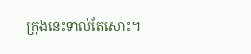ក្រុងនេះទាល់តែសោះ។